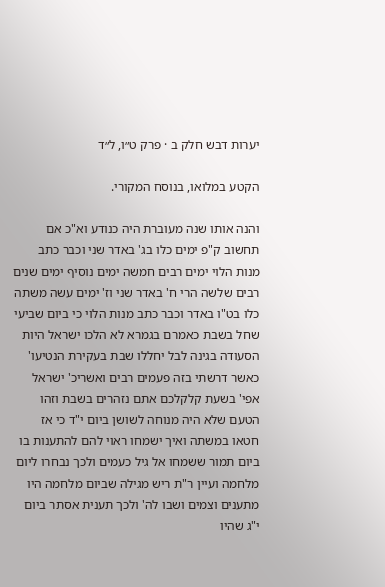יערות דבש חלק ב · פרק ט״ו, ל״ד

הקטע במלואו, בנוסח המקורי.

והנה אותו שנה מעוברת היה כנודע וא"כ אם תחשוב ק"פ ימים כלו בג' באדר שני וכבר כתב מנות הלוי ימים רבים חמשה ימים נוסיף ימים שנים רבים שלשה הרי ח' באדר שני וז' ימים עשה משתה כלו בט"ו באדר וכבר כתב מנות הלוי כי ביום שביעי שחל בשבת כאמרם בגמרא לא הלכו ישראל היות הסעודה בגינה לבל יחללו שבת בעקירת הנטיעו' כאשר דרשתי בזה פעמים רבים ואשריכ' ישראל אפי' בשעת קלקלכם אתם נזהרים בשבת וזהו הטעם שלא היה מנוחה לשושן ביום י"ד כי אז חטאו במשתה ואיך ישמחו ראוי להם להתענות בו ביום תמור ששמחו אל גיל כעמים ולכך נבחרו ליום מלחמה ועיין ר"ת ריש מגילה שביום מלחמה היו מתענים וצמים ושבו לה' ולכך תענית אסתר ביום י"ג שהיו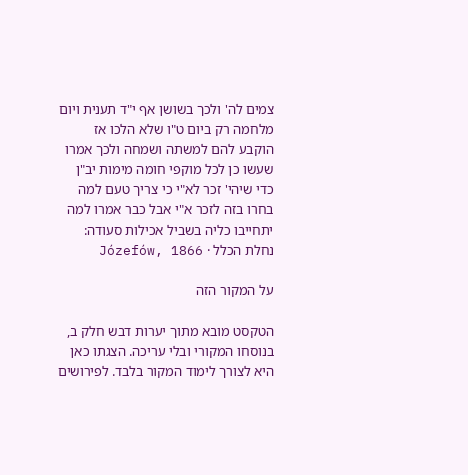צמים לה' ולכך בשושן אף י"ד תענית ויום מלחמה רק ביום ט"ו שלא הלכו אז הוקבע להם למשתה ושמחה ולכך אמרו שעשו כן לכל מוקפי חומה מימות יב"ן כדי שיהי' זכר לא"י כי צריך טעם למה בחרו בזה לזכר א"י אבל כבר אמרו למה יתחייבו כליה בשביל אכילות סעודה:
נחלת הכלל · Józefów, 1866

על המקור הזה

הטקסט מובא מתוך יערות דבש חלק ב, בנוסחו המקורי ובלי עריכה. הצגתו כאן היא לצורך לימוד המקור בלבד. לפירושים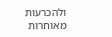ולהכרעות מאוחרות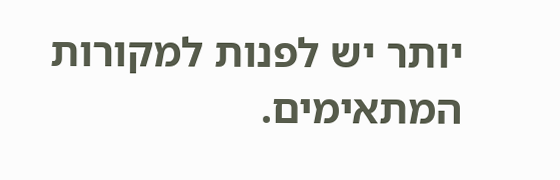יותר יש לפנות למקורות המתאימים.